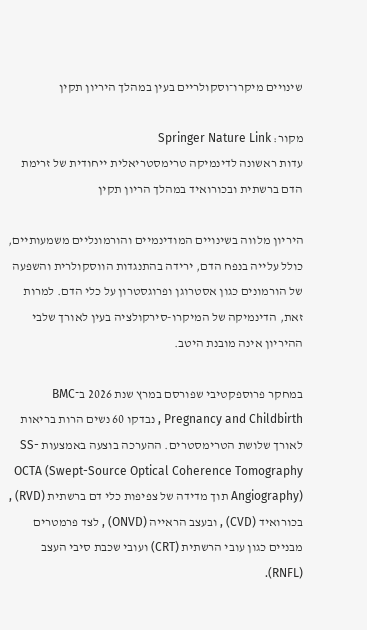שינויים מיקרו־וסקולריים בעין במהלך היריון תקין

מקור: Springer Nature Link
עדות ראשונה לדינמיקה טרימסטריאלית ייחודית של זרימת הדם ברשתית ובכורואיד במהלך הריון תקין

היריון מלווה בשינויים המודינמיים והורמונליים משמעותיים, כולל עלייה בנפח הדם, ירידה בהתנגדות הווסקולרית והשפעה של הורמונים כגון אסטרוגן ופרוגסטרון על כלי הדם. למרות זאת, הדינמיקה של המיקרו-סירקולציה בעין לאורך שלבי ההיריון אינה מובנת היטב.

במחקר פרוספקטיבי שפורסם במרץ שנת 2026 ב־BMC Pregnancy and Childbirth , נבדקו 60 נשים הרות בריאות לאורך שלושת הטרימסטרים. ההערכה בוצעה באמצעות SS-OCTA (Swept-Source Optical Coherence Tomography Angiography) תוך מדידה של צפיפות כלי דם ברשתית (RVD) , בכורואיד (CVD) , ובעצב הראייה (ONVD) , לצד פרמטרים מבניים כגון עובי הרשתית (CRT) ועובי שכבת סיבי העצב (RNFL).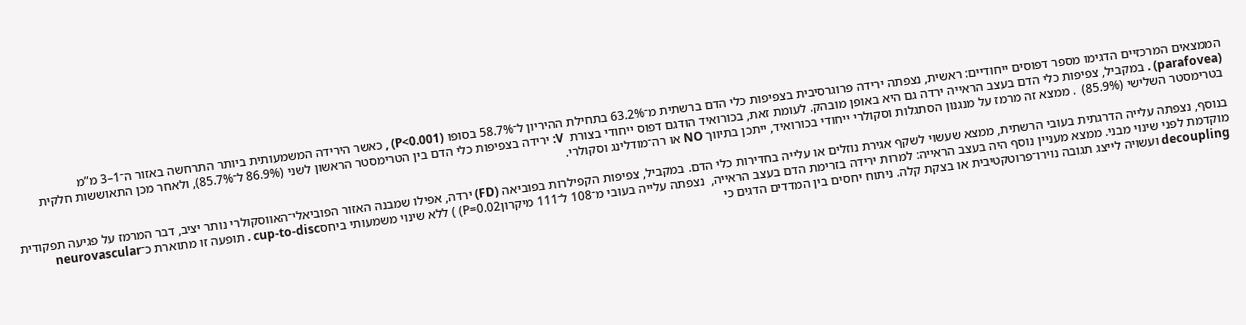הממצאים המרכזיים הדגימו מספר דפוסים ייחודיים: ראשית, נצפתה ירידה פרוגרסיבית בצפיפות כלי הדם ברשתית מ־63.2% בתחילת ההיריון ל־58.7% בסופו (P<0.001) , כאשר הירידה המשמעותית ביותר התרחשה באזור ה־1–3 מ”מ (parafovea) . במקביל, צפיפות כלי הדם בעצב הראייה ירדה גם היא באופן מובהק. לעומת זאת, בכורואיד הודגם דפוס ייחודי בצורת  V: ירידה בצפיפות כלי הדם בין הטרימסטר הראשון לשני (86.9% ל־85.7%), ולאחר מכן התאוששות חלקית בטרימסטר השלישי (85.9%)  . ממצא זה מרמז על מנגנון הסתגלות וסקולרי ייחודי בכורואיד, ייתכן בתיווך NO או רה־מודלינג וסקולרי.

בנוסף, נצפתה עלייה הדרגתית בעובי הרשתית, ממצא שעשוי לשקף אגירת נוזלים או עלייה בחדירות כלי הדם. במקביל, צפיפות הקפילרות בפוביאה (FD) ירדה, אפילו שמבנה האזור הפוביאלי־האווסקולרי נותר יציב, דבר המרמז על פגיעה תפקודית מוקדמת לפני שינוי מבני. ממצא מעניין נוסף היה בעצב הראייה: למרות ירידה בזרימת הדם בעצב הראייה,  נצפתה עלייה בעובי מ־108 ל־111 מיקרוןP=0.02) ) ללא שינוי משמעותי ביחסcup-to-disc . תופעה זו מתוארת כ־neurovascular decoupling ועשויה לייצג תגובה נוירו־פרוטקטיבית או בצקת קלה. ניתוח יחסים בין המדדים הדגים כי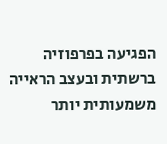הפגיעה בפרפוזיה ברשתית ובעצב הראייה משמעותית יותר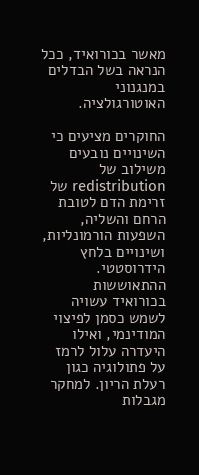מאשר בכורואיד, ככל הנראה בשל הבדלים במנגנוני האוטורגולציה.

החוקרים מציעים כי השינויים נובעים משילוב של redistribution של זרימת הדם לטובת הרחם והשליה, השפעות הורמונליות, ושינויים בלחץ הידרוסטטי. ההתאוששות בכורואיד עשויה לשמש כסמן לפיצוי המודינמי, ואילו היעדרה עלול לרמז על פתולוגיה כגון רעלת הריון. למחקר מגבלות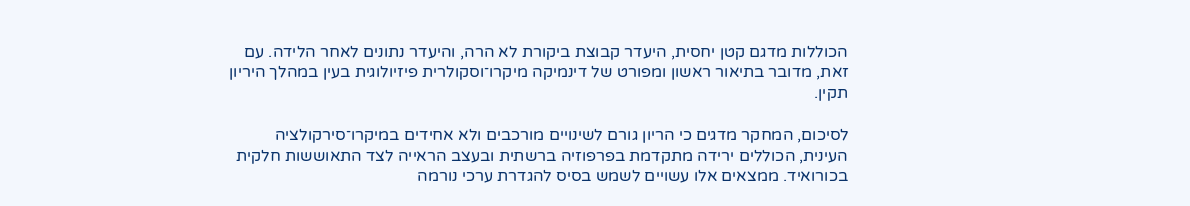הכוללות מדגם קטן יחסית, היעדר קבוצת ביקורת לא הרה, והיעדר נתונים לאחר הלידה. עם זאת, מדובר בתיאור ראשון ומפורט של דינמיקה מיקרו־וסקולרית פיזיולוגית בעין במהלך היריון תקין.

לסיכום, המחקר מדגים כי הריון גורם לשינויים מורכבים ולא אחידים במיקרו־סירקולציה העינית, הכוללים ירידה מתקדמת בפרפוזיה ברשתית ובעצב הראייה לצד התאוששות חלקית בכורואיד. ממצאים אלו עשויים לשמש בסיס להגדרת ערכי נורמה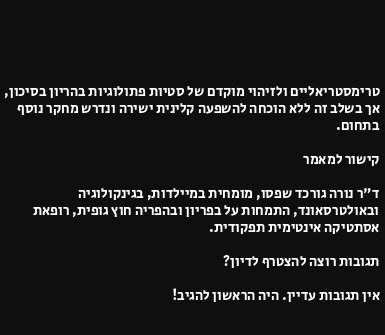טרימסטריאליים ולזיהוי מוקדם של סטיות פתולוגיות בהריון בסיכון, אך בשלב זה ללא הוכחה להשפעה קלינית ישירה ונדרש מחקר נוסף בתחום.

קישור למאמר

ד"ר נורה גורכד שפסו, מומחית במיילדות, בגינקולוגיה ובאולטרסאונד, התמחות על בפריון ובהפריה חוץ גופית, רופאת אסתטיקה אינטימית תפקודית.

תגובות רוצה להצטרף לדיון?

אין תגובות עדיין. היה הראשון להגיב!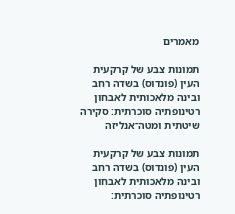מאמרים

תמונות צבע של קרקעית העין (פונדוס) בשדה רחב ובינה מלאכותית לאבחון רטינופתיה סוכרתית: סקירה שיטתית ומטה־אנליזה

תמונות צבע של קרקעית העין (פונדוס) בשדה רחב ובינה מלאכותית לאבחון רטינופתיה סוכרתית: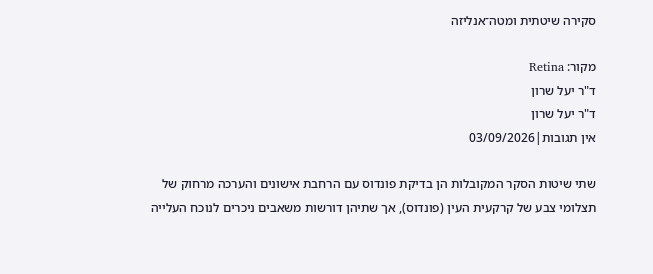סקירה שיטתית ומטה־אנליזה

מקור: Retina
ד"ר יעל שרון
ד"ר יעל שרון
אין תגובות|03/09/2026

שתי שיטות הסקר המקובלות הן בדיקת פונדוס עם הרחבת אישונים והערכה מרחוק של תצלומי צבע של קרקעית העין (פונדוס), אך שתיהן דורשות משאבים ניכרים לנוכח העלייה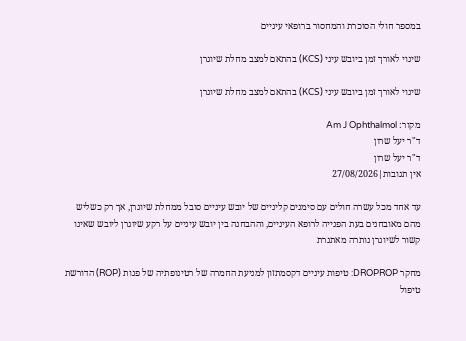במספר חולי הסוכרת והמחסור ברופאי עיניים

שינוי לאורך זמן ביובש עיני (KCS) בהתאם למצב מחלת שיוגרן

שינוי לאורך זמן ביובש עיני (KCS) בהתאם למצב מחלת שיוגרן

מקור: Am J Ophthalmol
ד"ר יעל שרון
ד"ר יעל שרון
אין תגובות|27/08/2026

עד אחד מכל עשרה חולים עם סימנים קליניים של יובש עיניים סובל ממחלת שיוגרן, אך רק כשליש מהם מאובחנים בעת הפנייה לרופא העיניים, וההבחנה בין יובש עיניים על רקע שיוגרן ליובש שאינו קשור לשיוגרן נותרה מאתגרת

מחקר DROPROP: טיפות עיניים דקסמתזון למניעת החמרה של רטינופתיה של פגות (ROP) הדורשת טיפול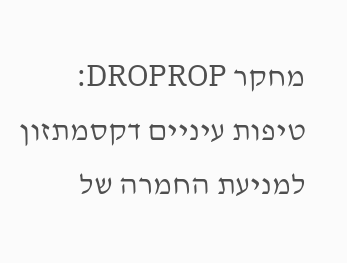מחקר DROPROP: טיפות עיניים דקסמתזון למניעת החמרה של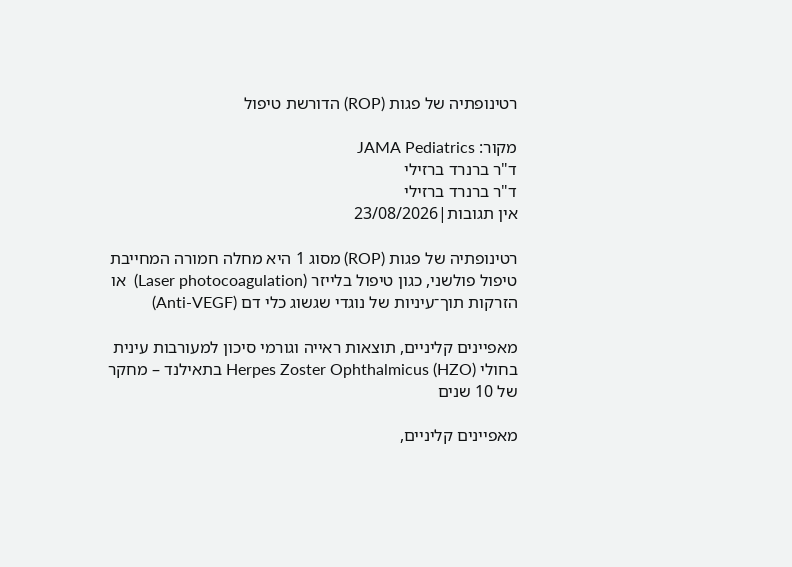רטינופתיה של פגות (ROP) הדורשת טיפול

מקור: JAMA Pediatrics
ד"ר ברנרד ברזילי
ד"ר ברנרד ברזילי
אין תגובות|23/08/2026

רטינופתיה של פגות (ROP) מסוג 1 היא מחלה חמורה המחייבת טיפול פולשני, כגון טיפול בלייזר (Laser photocoagulation)  או הזרקות תוך־עיניות של נוגדי שגשוג כלי דם (Anti-VEGF)

מאפיינים קליניים, תוצאות ראייה וגורמי סיכון למעורבות עינית בחולי Herpes Zoster Ophthalmicus (HZO) בתאילנד – מחקר של 10 שנים

מאפיינים קליניים,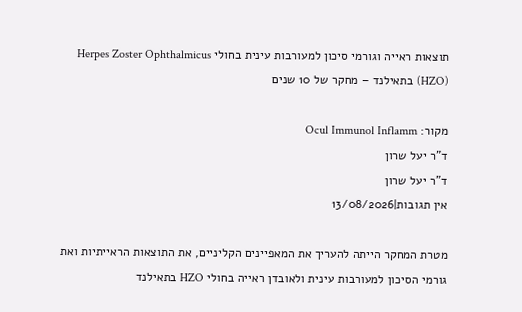תוצאות ראייה וגורמי סיכון למעורבות עינית בחולי Herpes Zoster Ophthalmicus (HZO) בתאילנד – מחקר של 10 שנים

מקור: Ocul Immunol Inflamm
ד"ר יעל שרון
ד"ר יעל שרון
אין תגובות|13/08/2026

מטרת המחקר הייתה להעריך את המאפיינים הקליניים, את התוצאות הראייתיות ואת גורמי הסיכון למעורבות עינית ולאובדן ראייה בחולי HZO בתאילנד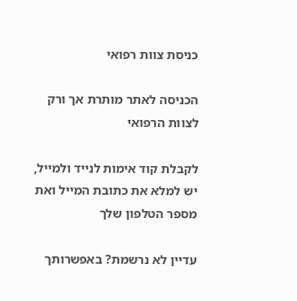כניסת צוות רפואי

הכניסה לאתר מותרת אך ורק לצוות הרפואי

לקבלת קוד אימות לנייד ולמייל, יש למלא את כתובת המייל ואת מספר הטלפון שלך

עדיין לא נרשמת? באפשרותך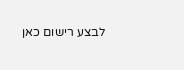לבצע רישום כאן